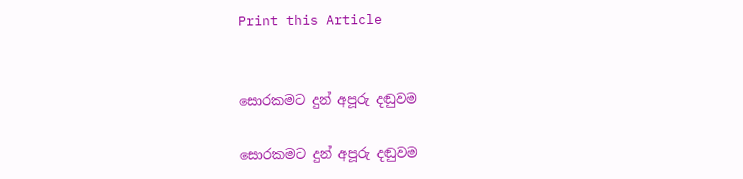Print this Article


සොරකමට දුන් අපූරු දඬුවම

සොරකමට දුන් අපූරු දඬුවම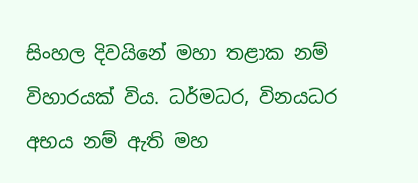සිංහල දිවයිනේ මහා තළාක නම් විහාරයක් විය. ධර්මධර, විනයධර අභය නම් ඇති මහ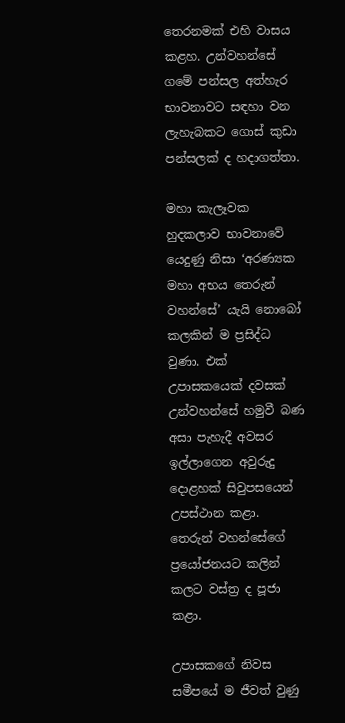තෙරනමක් එහි වාසය කළහ. උන්වහන්සේ ගමේ පන්සල අත්හැර භාවනාවට සඳහා වන ලැහැබකට ගොස් කුඩා පන්සලක් ද හදාගත්තා.

මහා කැලෑවක හුදකලාව භාවනාවේ යෙදුණු නිසා ‘අරණ්‍යක මහා අභය තෙරුන් වහන්සේ’ යැයි නොබෝ කලකින් ම ප්‍රසිද්ධ වුණා. එක් උපාසකයෙක් දවසක් උන්වහන්සේ හමුවී බණ අසා පැහැදී අවසර ඉල්ලාගෙන අවුරුදු දොළහක් සිවුපසයෙන් උපස්ථාන කළා. තෙරුන් වහන්සේගේ ප්‍රයෝජනයට කලින් කලට වස්ත්‍ර ද පූජා කළා.

උපාසකගේ නිවස සමීපයේ ම ජීවත් වුණු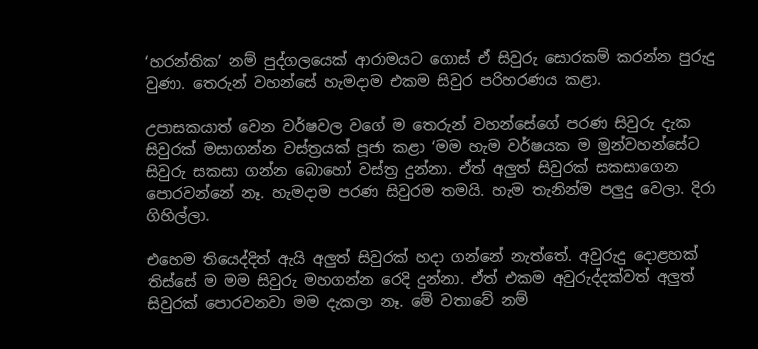‘හරන්තික’ නම් පුද්ගලයෙක් ආරාමයට ගොස් ඒ සිවුරු සොරකම් කරන්න පුරුදු වුණා. තෙරුන් වහන්සේ හැමදාම එකම සිවුර පරිහරණය කළා.

උපාසකයාත් වෙන වර්ෂවල වගේ ම තෙරුන් වහන්සේගේ පරණ සිවුරු දැක සිවුරක් මසාගන්න වස්ත්‍රයක් පූජා කළා ‘මම හැම වර්ෂයක ම මුන්වහන්සේට සිවුරු සකසා ගන්න බොහෝ වස්ත්‍ර දුන්නා. ඒත් අලුත් සිවුරක් සකසාගෙන පොරවන්නේ නෑ. හැමදාම පරණ සිවුරම තමයි. හැම තැනින්ම පලුදු වෙලා. දිරා ගිහිල්ලා.

එහෙම තියෙද්දිත් ඇයි අලුත් සිවුරක් හදා ගන්නේ නැත්තේ. අවුරුදු දොළහක් තිස්සේ ම මම සිවුරු මහගන්න රෙදි දුන්නා. ඒත් එකම අවුරුද්දක්වත් අලුත් සිවුරක් පොරවනවා මම දැකලා නෑ. මේ වතාවේ නම්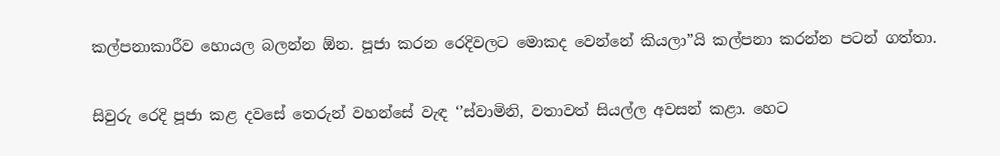කල්පනාකාරීව හොයල බලන්න ඕන. පූජා කරන රෙදිවලට මොකද වෙන්නේ කියලා”යි කල්පනා කරන්න පටන් ගත්තා.

සිවුරු රෙදි පූජා කළ දවසේ තෙරුන් වහන්සේ වැඳ ‘’ස්වාමිනි, වතාවත් සියල්ල අවසන් කළා. හෙට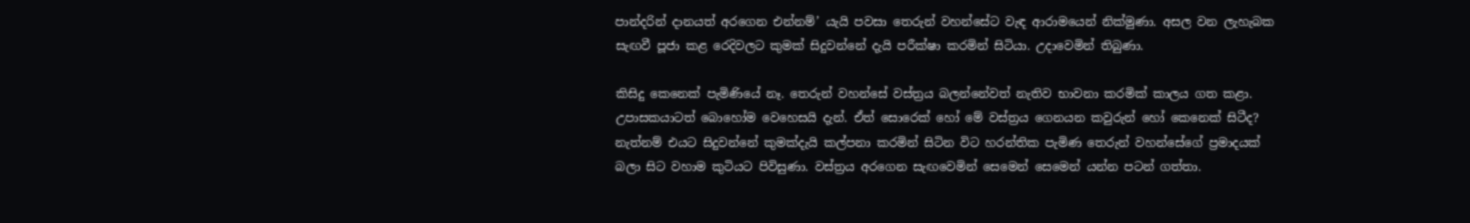පාන්දරින් දානයත් අරගෙන එන්නම්’ යැයි පවසා තෙරුන් වහන්සේට වැඳ ආරාමයෙන් නික්මුණා. අසල වන ලැහැබක සැඟවී පූජා කළ රෙදිවලට කුමක් සිදුවන්නේ දැයි පරීක්ෂා කරමින් සිටියා. උදාවෙමින් තිබුණා.

කිසිදු කෙනෙක් පැමිණියේ නෑ. තෙරුන් වහන්සේ වස්ත්‍රය බලන්නේවත් නැතිව භාවනා කරමික් කාලය ගත කළා. උපාසකයාටත් බොහෝම වෙහෙසයි දැන්. ඒත් සොරෙක් හෝ මේ වස්ත්‍රය ගෙනයන කවුරුන් හෝ කෙනෙක් සිටීද? නැත්නම් එයට සිදුවන්නේ කුමක්දැයි කල්පනා කරමින් සිටින විට හරන්තික පැමිණ තෙරුන් වහන්සේගේ ප්‍රමාදයක් බලා සිට වහාම කුටියට පිවිසුණා. වස්ත්‍රය අරගෙන සැඟවෙමින් සෙමෙන් සෙමෙන් යන්න පටන් ගත්තා.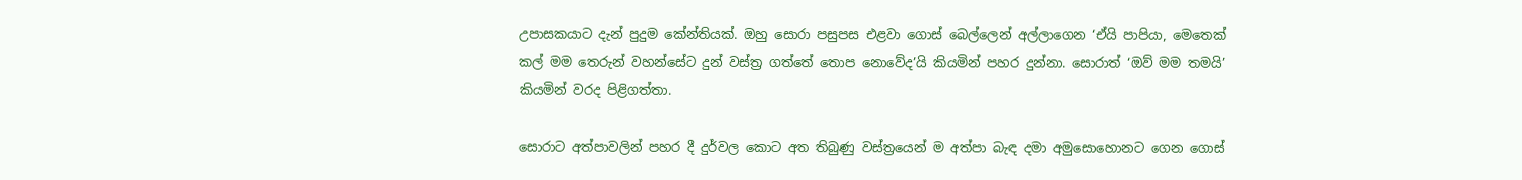උපාසකයාට දැන් පුදුම කේන්තියක්. ඔහු සොරා පසුපස එළවා ගොස් බෙල්ලෙන් අල්ලාගෙන ‘ඒයි පාපියා, මෙතෙක් කල් මම තෙරුන් වහන්සේට දුන් වස්ත්‍ර ගත්තේ තොප නොවේද’යි කියමින් පහර දුන්නා. සොරාත් ‘ඔව් මම තමයි’ කියමින් වරද පිළිගත්තා.

සොරාට අත්පාවලින් පහර දී දුර්වල කොට අත තිබුණු වස්ත්‍රයෙන් ම අත්පා බැඳ දමා අමුසොහොනට ගෙන ගොස්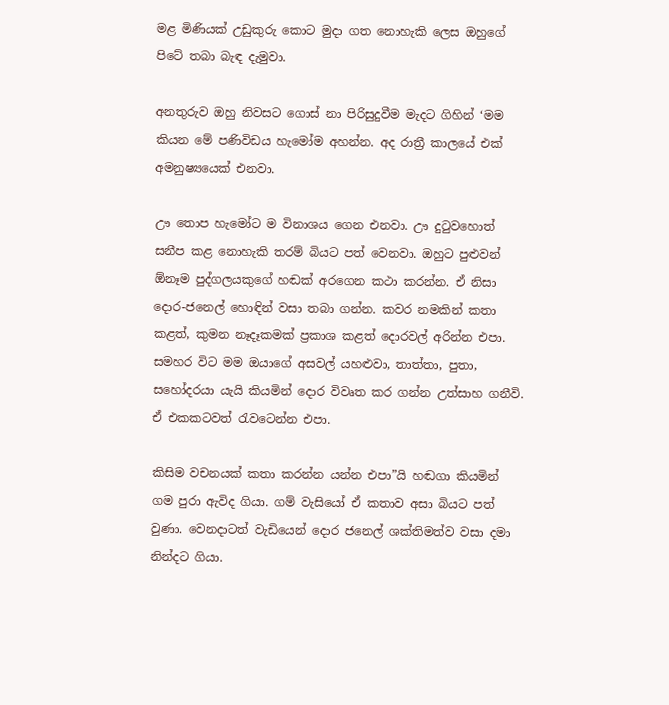මළ මිණියක් උඩුකුරු කොට මුදා ගත නොහැකි ලෙස ඔහුගේ පිටේ තබා බැඳ දැමුවා.

අනතුරුව ඔහු නිවසට ගොස් නා පිරිසුදුවීම මැදට ගිහින් ‘මම කියන මේ පණිවිඩය හැමෝම අහන්න. අද රාත්‍රී කාලයේ එක් අමනුෂ්‍යයෙක් එනවා.

ඌ තොප හැමෝට ම විනාශය ගෙන එනවා. ඌ දුටුවහොත් සනීප කළ නොහැකි තරම් බියට පත් වෙනවා. ඔහුට පුළුවන් ඕනෑම පුද්ගලයකුගේ හඬක් අරගෙන කථා කරන්න. ඒ නිසා දොර-ජනෙල් හොඳින් වසා තබා ගන්න. කවර නමකින් කතා කළත්, කුමන නෑදෑකමක් ප්‍රකාශ කළත් දොරවල් අරින්න එපා. සමහර විට මම ඔයාගේ අසවල් යහළුවා, තාත්තා, පුතා, සහෝදරයා යැයි කියමින් දොර විවෘත කර ගන්න උත්සාහ ගනීවි. ඒ එකකටවත් රැවටෙන්න එපා.

කිසිම වචනයක් කතා කරන්න යන්න එපා”යි හඬගා කියමින් ගම පුරා ඇවිද ගියා. ගම් වැසියෝ ඒ කතාව අසා බියට පත් වුණා. වෙනදාටත් වැඩියෙන් දොර ජනෙල් ශක්තිමත්ව වසා දමා නින්දට ගියා.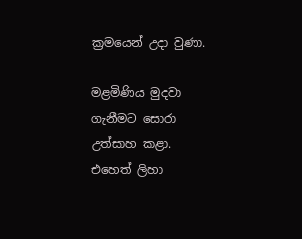ක්‍රමයෙන් උදා වුණා.

මළමිණිය මුදවා ගැනීමට සොරා උත්සාහ කළා. එහෙත් ලිහා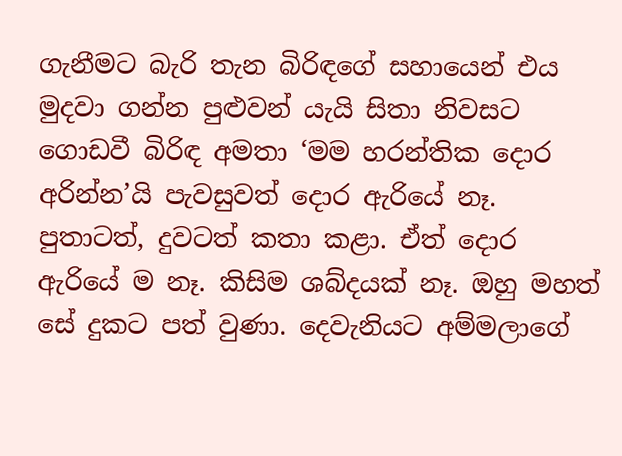ගැනීමට බැරි තැන බිරිඳගේ සහායෙන් එය මුදවා ගන්න පුළුවන් යැයි සිතා නිවසට ගොඩවී බිරිඳ අමතා ‘මම හරන්තික දොර අරින්න’යි පැවසුවත් දොර ඇරියේ නෑ. පුතාටත්, දුවටත් කතා කළා. ඒත් දොර ඇරියේ ම නෑ. කිසිම ශබ්දයක් නෑ. ඔහු මහත් සේ දුකට පත් වුණා. දෙවැනියට අම්මලාගේ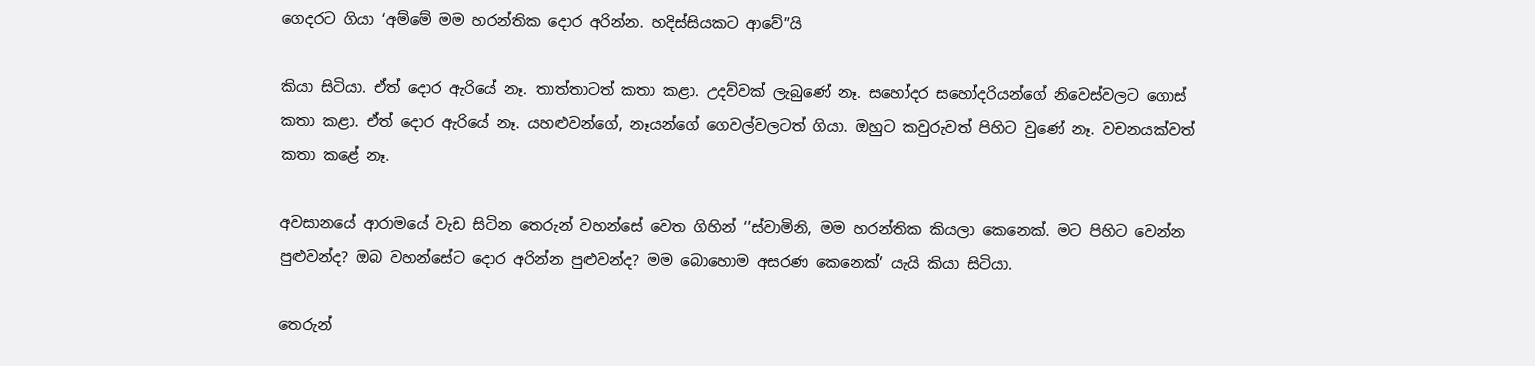ගෙදරට ගියා ‘අම්මේ මම හරන්තික දොර අරින්න. හදිස්සියකට ආවේ”යි

කියා සිටියා. ඒත් දොර ඇරියේ නෑ. තාත්තාටත් කතා කළා. උදව්වක් ලැබුණේ නෑ. සහෝදර සහෝදරියන්ගේ නිවෙස්වලට ගොස් කතා කළා. ඒත් දොර ඇරියේ නෑ. යහළුවන්ගේ, නෑයන්ගේ ගෙවල්වලටත් ගියා. ඔහුට කවුරුවත් පිහිට වුණේ නෑ. වචනයක්වත් කතා කළේ නෑ.

අවසානයේ ආරාමයේ වැඩ සිටින තෙරුන් වහන්සේ වෙත ගිහින් ‘’ස්වාමිනි, මම හරන්තික කියලා කෙනෙක්. මට පිහිට වෙන්න පුළුවන්ද? ඔබ වහන්සේට දොර අරින්න පුළුවන්ද? මම බොහොම අසරණ කෙනෙක්’ යැයි කියා සිටියා.

තෙරුන්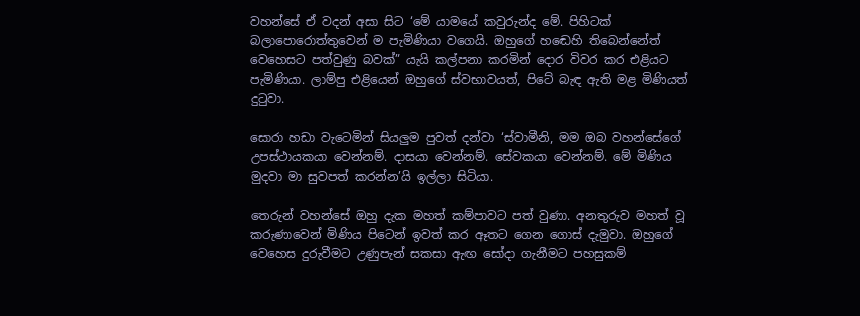වහන්සේ ඒ වදන් අසා සිට ‘මේ යාමයේ කවුරුන්ද මේ. පිහිටක් බලාපොරොත්තුවෙන් ම පැමිණියා වගෙයි. ඔහුගේ හඬෙහි තිබෙන්නේත් වෙහෙසට පත්වුණු බවක්” යැයි කල්පනා කරමින් දොර විවර කර එළියට පැමිණියා. ලාම්පු එළියෙන් ඔහුගේ ස්වභාවයත්, පිටේ බැඳ ඇති මළ මිණියත් දුටුවා.

සොරා හඩා වැටෙමින් සියලුම පුවත් දන්වා ‘ස්වාමීනි, මම ඔබ වහන්සේගේ උපස්ථායකයා වෙන්නම්. දාසයා වෙන්නම්. සේවකයා වෙන්නම්. මේ මිණිය මුදවා මා සුවපත් කරන්න’යි ඉල්ලා සිටියා.

තෙරුන් වහන්සේ ඔහු දැක මහත් කම්පාවට පත් වුණා. අනතුරුව මහත් වූ කරුණාවෙන් මිණිය පිටෙන් ඉවත් කර ඈතට ගෙන ගොස් දැමුවා. ඔහුගේ වෙහෙස දුරුවීමට උණුපැන් සකසා ඇඟ සෝදා ගැනීමට පහසුකම්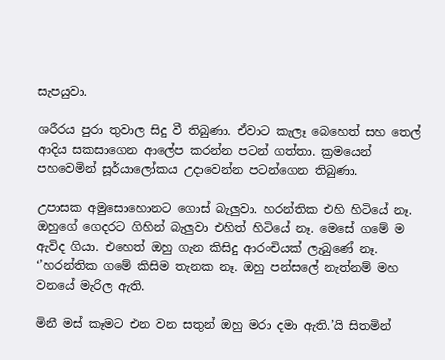සැපයුවා.

ශරීරය පුරා තුවාල සිදු වී තිබුණා. ඒවාට කැලෑ බෙහෙත් සහ තෙල් ආදිය සකසාගෙන ආලේප කරන්න පටන් ගත්තා. ක්‍රමයෙන් පහවෙමින් සූර්යාලෝකය උදාවෙන්න පටන්ගෙන තිබුණා.

උපාසක අමුසොහොනට ගොස් බැලුවා. හරන්තික එහි හිටියේ නෑ. ඔහුගේ ගෙදරට ගිහින් බැලුවා එහිත් හිටියේ නෑ. මෙසේ ගමේ ම ඇවිද ගියා. එහෙත් ඔහු ගැන කිසිදු ආරංචියක් ලැබුණේ නෑ. ‘’හරන්තික ගමේ කිසිම තැනක නෑ. ඔහු පන්සලේ නැත්නම් මහ වනයේ මැරිල ඇති.

මිනී මස් කෑමට එන වන සතුන් ඔහු මරා දමා ඇති.’යි සිතමින්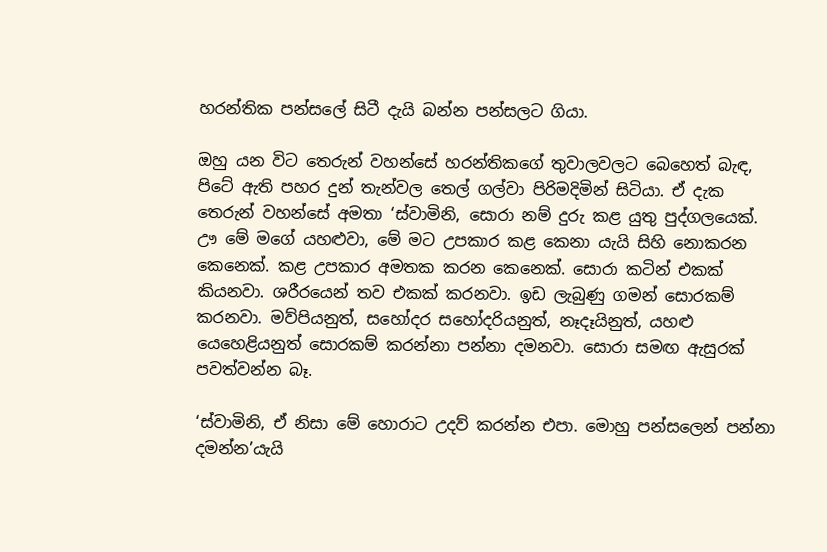හරන්තික පන්සලේ සිටී දැයි බන්න පන්සලට ගියා.

ඔහු යන විට තෙරුන් වහන්සේ හරන්තිකගේ තුවාලවලට බෙහෙත් බැඳ, පිටේ ඇති පහර දුන් තැන්වල තෙල් ගල්වා පිරිමදිමින් සිටියා. ඒ දැක තෙරුන් වහන්සේ අමතා ‘ස්වාමිනි, සොරා නම් දුරු කළ යුතු පුද්ගලයෙක්. ඌ මේ මගේ යහළුවා, මේ මට උපකාර කළ කෙනා යැයි සිහි නොකරන කෙනෙක්. කළ උපකාර අමතක කරන කෙනෙක්. සොරා කටින් එකක් කියනවා. ශරීරයෙන් තව එකක් කරනවා. ඉඩ ලැබුණු ගමන් සොරකම් කරනවා. මව්පියනුත්, සහෝදර සහෝදරියනුත්, නෑදෑයිනුත්, යහළු යෙහෙළියනුත් සොරකම් කරන්නා පන්නා දමනවා. සොරා සමඟ ඇසුරක් පවත්වන්න බෑ.

‘ස්වාමිනි, ඒ නිසා මේ හොරාට උදව් කරන්න එපා. මොහු පන්සලෙන් පන්නා දමන්න’යැයි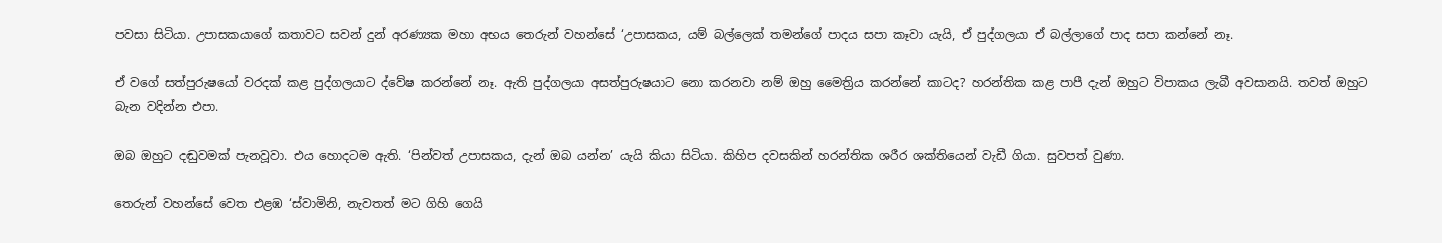පවසා සිටියා. උපාසකයාගේ කතාවට සවන් දුන් අරණ්‍යක මහා අභය තෙරුන් වහන්සේ ‘උපාසකය, යම් බල්ලෙක් තමන්ගේ පාදය සපා කෑවා යැයි, ඒ පුද්ගලයා ඒ බල්ලාගේ පාද සපා කන්නේ නෑ.

ඒ වගේ සත්පුරුෂයෝ වරදක් කළ පුද්ගලයාට ද්වේෂ කරන්නේ නෑ. ඇති පුද්ගලයා අසත්පුරුෂයාට නො කරනවා නම් ඔහු මෛත්‍රිය කරන්නේ කාටද? හරන්තික කළ පාපී දැන් ඔහුට විපාකය ලැබී අවසානයි. තවත් ඔහුට බැන වදින්න එපා.

ඔබ ඔහුට දඬුවමක් පැනවූවා. එය හොදටම ඇති. ‘පින්වත් උපාසකය, දැන් ඔබ යන්න’ යැයි කියා සිටියා. කිහිප දවසකින් හරන්තික ශරීර ශක්තියෙන් වැඩී ගියා. සුවපත් වුණා.

තෙරුන් වහන්සේ වෙත එළඹ ‘ස්වාමිනි, නැවතත් මට ගිහි ගෙයි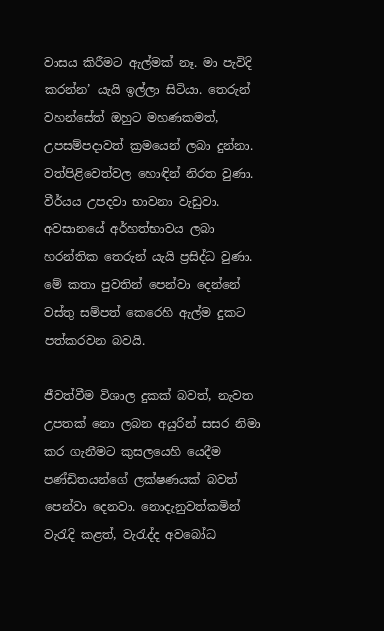වාසය කිරීමට ඇල්මක් නෑ. මා පැවිදි කරන්න’ යැයි ඉල්ලා සිටියා. තෙරුන් වහන්සේත් ඔහුට මහණකමත්, උපසම්පදාවත් ක්‍රමයෙන් ලබා දුන්නා. වත්පිළිවෙත්වල හොඳින් නිරත වුණා. වීර්යය උපදවා භාවනා වැඩුවා. අවසානයේ අර්හත්භාවය ලබා හරන්තික තෙරුන් යැයි ප්‍රසිද්ධ වුණා. මේ කතා පුවතින් පෙන්වා දෙන්නේ වස්තු සම්පත් කෙරෙහි ඇල්ම දුකට පත්කරවන බවයි.

ජීවත්වීම විශාල දුකක් බවත්, නැවත උපතක් නො ලබන අයුරින් සසර නිමා කර ගැනීමට කුසලයෙහි යෙදීම පණ්ඩිතයන්ගේ ලක්ෂණයක් බවත් පෙන්වා දෙනවා. නොදැනුවත්කමින් වැරැදි කළත්, වැරැද්ද අවබෝධ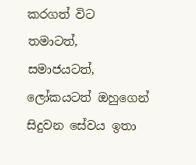කරගත් විට තමාටත්, සමාජයටත්, ලෝකයටත් ඔහුගෙන් සිදුවන සේවය ඉතා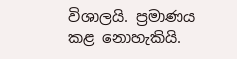විශාලයි. ප්‍රමාණය කළ නොහැකියි.